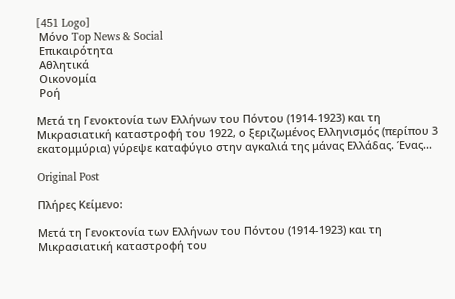[451 Logo]
 Μόνο Top News & Social
 Επικαιρότητα
 Αθλητικά
 Οικονομία
 Ροή

Μετά τη Γενοκτονία των Ελλήνων του Πόντου (1914-1923) και τη Μικρασιατική καταστροφή του 1922, ο ξεριζωμένος Ελληνισμός (περίπου 3 εκατομμύρια) γύρεψε καταφύγιο στην αγκαλιά της μάνας Ελλάδας. Ένας...

Original Post

Πλήρες Κείμενο:

Μετά τη Γενοκτονία των Ελλήνων του Πόντου (1914-1923) και τη Μικρασιατική καταστροφή του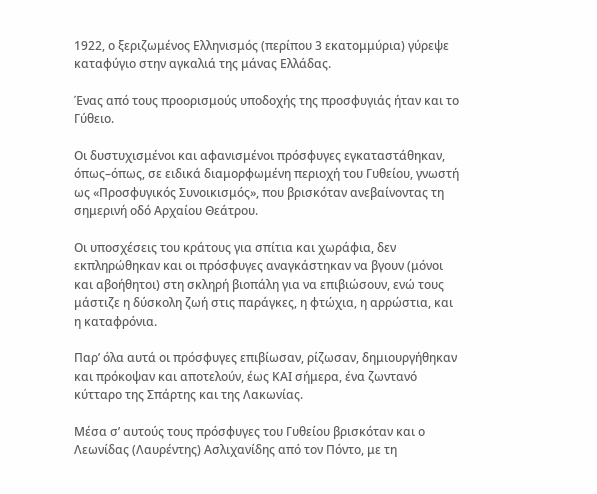1922, ο ξεριζωμένος Ελληνισμός (περίπου 3 εκατομμύρια) γύρεψε καταφύγιο στην αγκαλιά της μάνας Ελλάδας.

Ένας από τους προορισμούς υποδοχής της προσφυγιάς ήταν και το Γύθειο.

Οι δυστυχισμένοι και αφανισμένοι πρόσφυγες εγκαταστάθηκαν, όπως–όπως, σε ειδικά διαμορφωμένη περιοχή του Γυθείου, γνωστή ως «Προσφυγικός Συνοικισμός», που βρισκόταν ανεβαίνοντας τη σημερινή οδό Αρχαίου Θεάτρου.

Οι υποσχέσεις του κράτους για σπίτια και χωράφια, δεν εκπληρώθηκαν και οι πρόσφυγες αναγκάστηκαν να βγουν (μόνοι και αβοήθητοι) στη σκληρή βιοπάλη για να επιβιώσουν, ενώ τους μάστιζε η δύσκολη ζωή στις παράγκες, η φτώχια, η αρρώστια, και η καταφρόνια.

Παρ’ όλα αυτά οι πρόσφυγες επιβίωσαν, ρίζωσαν, δημιουργήθηκαν και πρόκοψαν και αποτελούν, έως ΚΑΙ σήμερα, ένα ζωντανό κύτταρο της Σπάρτης και της Λακωνίας.

Μέσα σ’ αυτούς τους πρόσφυγες του Γυθείου βρισκόταν και ο Λεωνίδας (Λαυρέντης) Ασλιχανίδης από τον Πόντο, με τη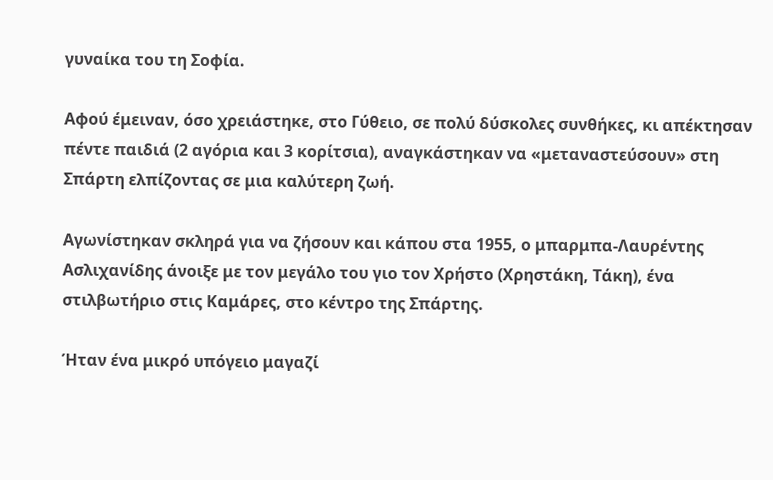γυναίκα του τη Σοφία.

Αφού έμειναν, όσο χρειάστηκε, στο Γύθειο, σε πολύ δύσκολες συνθήκες, κι απέκτησαν πέντε παιδιά (2 αγόρια και 3 κορίτσια), αναγκάστηκαν να «μεταναστεύσουν» στη Σπάρτη ελπίζοντας σε μια καλύτερη ζωή.

Αγωνίστηκαν σκληρά για να ζήσουν και κάπου στα 1955, ο μπαρμπα-Λαυρέντης Ασλιχανίδης άνοιξε με τον μεγάλο του γιο τον Χρήστο (Χρηστάκη, Τάκη), ένα στιλβωτήριο στις Καμάρες, στο κέντρο της Σπάρτης.

Ήταν ένα μικρό υπόγειο μαγαζί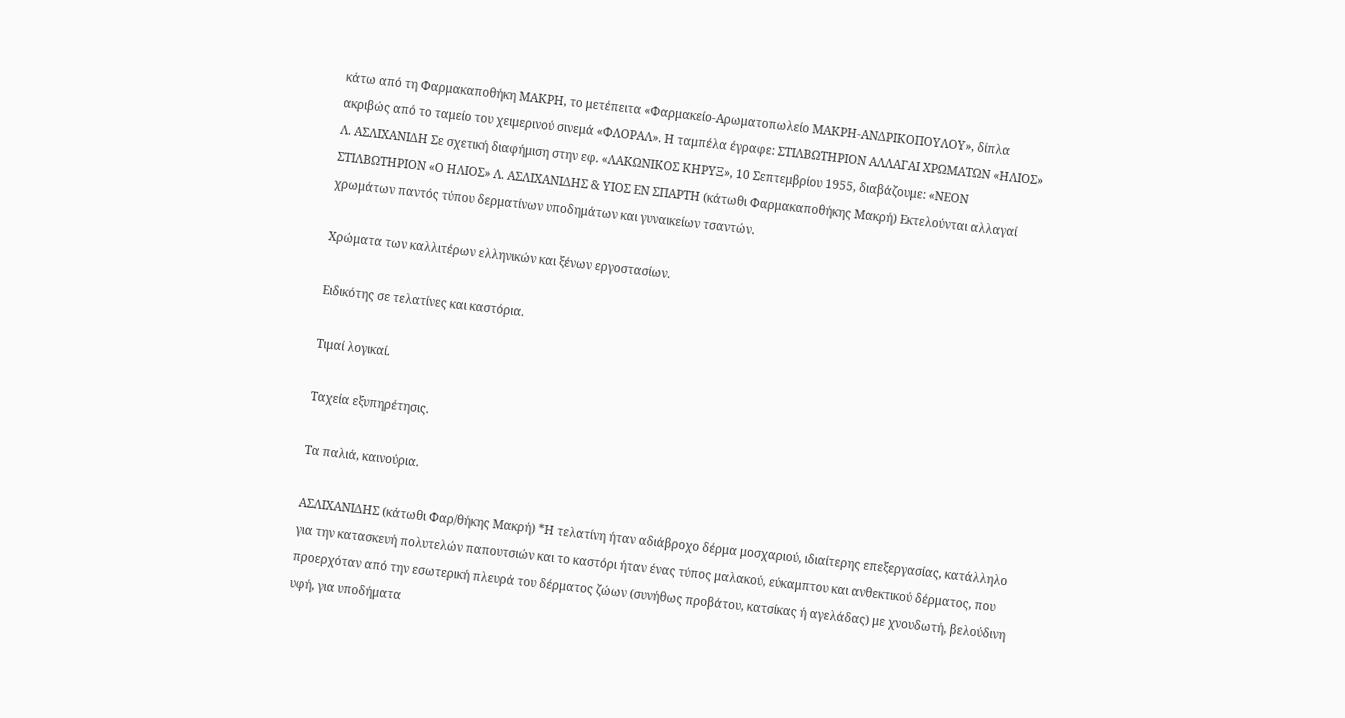κάτω από τη Φαρμακαποθήκη ΜΑΚΡΗ, το μετέπειτα «Φαρμακείο-Αρωματοπωλείο ΜΑΚΡΗ-ΑΝΔΡΙΚΟΠΟΥΛΟΥ», δίπλα ακριβώς από το ταμείο του χειμερινού σινεμά «ΦΛΟΡΑΛ». Η ταμπέλα έγραφε: ΣΤΙΛΒΩΤΗΡΙΟΝ ΑΛΛΑΓΑΙ ΧΡΩΜΑΤΩΝ «ΗΛΙΟΣ» Λ. ΑΣΛΙΧΑΝΙΔΗ Σε σχετική διαφήμιση στην εφ. «ΛΑΚΩΝΙΚΟΣ ΚΗΡΥΞ», 10 Σεπτεμβρίου 1955, διαβάζουμε: «ΝΕΟΝ ΣΤΙΛΒΩΤΗΡΙΟΝ «Ο ΗΛΙΟΣ» Λ. ΑΣΛΙΧΑΝΙΔΗΣ & ΥΙΟΣ ΕΝ ΣΠΑΡΤΗ (κάτωθι Φαρμακαποθήκης Μακρή) Εκτελούνται αλλαγαί χρωμάτων παντός τύπου δερματίνων υποδημάτων και γυναικείων τσαντών.

Χρώματα των καλλιτέρων ελληνικών και ξένων εργοστασίων.

Ειδικότης σε τελατίνες και καστόρια.

Τιμαί λογικαί.

Ταχεία εξυπηρέτησις.

Τα παλιά, καινούρια.

ΑΣΛΙΧΑΝΙΔΗΣ (κάτωθι Φαρ/θήκης Μακρή) *Η τελατίνη ήταν αδιάβροχο δέρμα μοσχαριού, ιδιαίτερης επεξεργασίας, κατάλληλο για την κατασκευή πολυτελών παπουτσιών και το καστόρι ήταν ένας τύπος μαλακού, εύκαμπτου και ανθεκτικού δέρματος, που προερχόταν από την εσωτερική πλευρά του δέρματος ζώων (συνήθως προβάτου, κατσίκας ή αγελάδας) με χνουδωτή, βελούδινη υφή, για υποδήματα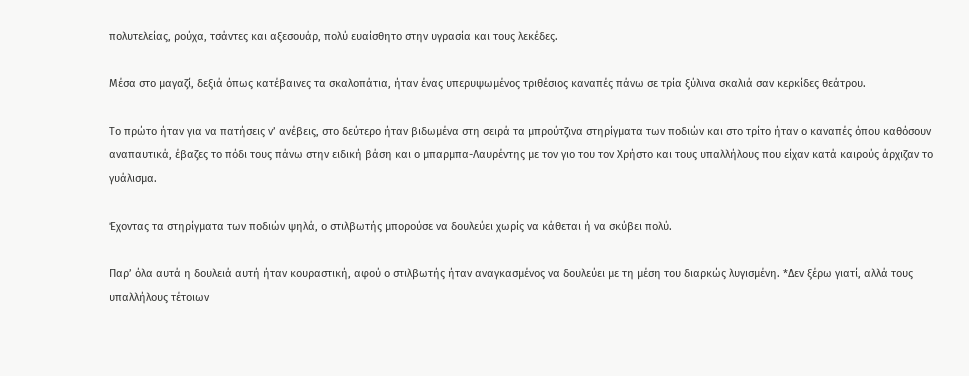πολυτελείας, ρούχα, τσάντες και αξεσουάρ, πολύ ευαίσθητο στην υγρασία και τους λεκέδες.

Μέσα στο μαγαζί, δεξιά όπως κατέβαινες τα σκαλοπάτια, ήταν ένας υπερυψωμένος τριθέσιος καναπές πάνω σε τρία ξύλινα σκαλιά σαν κερκίδες θεάτρου.

Το πρώτο ήταν για να πατήσεις ν’ ανέβεις, στο δεύτερο ήταν βιδωμένα στη σειρά τα μπρούτζινα στηρίγματα των ποδιών και στο τρίτο ήταν ο καναπές όπου καθόσουν αναπαυτικά, έβαζες το πόδι τους πάνω στην ειδική βάση και ο μπαρμπα-Λαυρέντης με τον γιο του τον Χρήστο και τους υπαλλήλους που είχαν κατά καιρούς άρχιζαν το γυάλισμα.

Έχοντας τα στηρίγματα των ποδιών ψηλά, ο στιλβωτής μπορούσε να δουλεύει χωρίς να κάθεται ή να σκύβει πολύ.

Παρ’ όλα αυτά η δουλειά αυτή ήταν κουραστική, αφού ο στιλβωτής ήταν αναγκασμένος να δουλεύει με τη μέση του διαρκώς λυγισμένη. *Δεν ξέρω γιατί, αλλά τους υπαλλήλους τέτοιων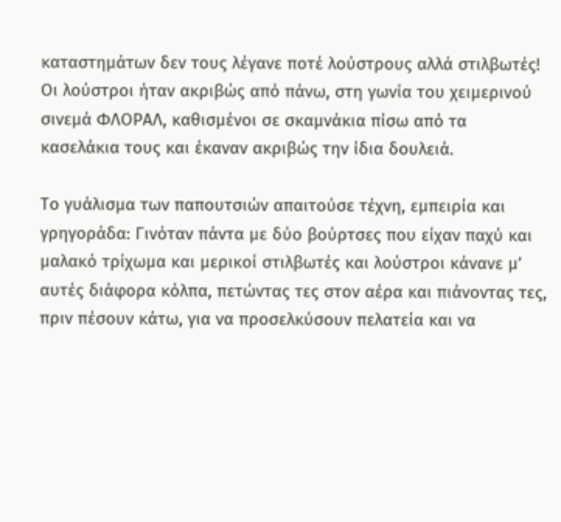καταστημάτων δεν τους λέγανε ποτέ λούστρους αλλά στιλβωτές! Οι λούστροι ήταν ακριβώς από πάνω, στη γωνία του χειμερινού σινεμά ΦΛΟΡΑΛ, καθισμένοι σε σκαμνάκια πίσω από τα κασελάκια τους και έκαναν ακριβώς την ίδια δουλειά.

Το γυάλισμα των παπουτσιών απαιτούσε τέχνη, εμπειρία και γρηγοράδα: Γινόταν πάντα με δύο βούρτσες που είχαν παχύ και μαλακό τρίχωμα και μερικοί στιλβωτές και λούστροι κάνανε μ’ αυτές διάφορα κόλπα, πετώντας τες στον αέρα και πιάνοντας τες, πριν πέσουν κάτω, για να προσελκύσουν πελατεία και να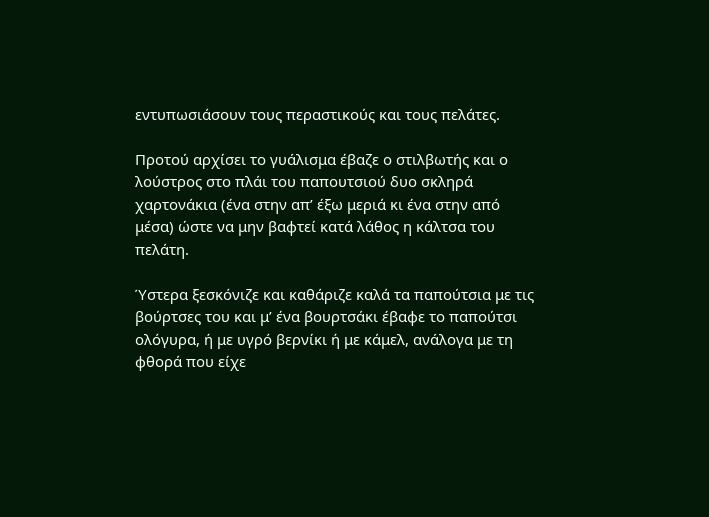εντυπωσιάσουν τους περαστικούς και τους πελάτες.

Προτού αρχίσει το γυάλισμα έβαζε ο στιλβωτής και ο λούστρος στο πλάι του παπουτσιού δυο σκληρά χαρτονάκια (ένα στην απ’ έξω μεριά κι ένα στην από μέσα) ώστε να μην βαφτεί κατά λάθος η κάλτσα του πελάτη.

Ύστερα ξεσκόνιζε και καθάριζε καλά τα παπούτσια με τις βούρτσες του και μ’ ένα βουρτσάκι έβαφε το παπούτσι ολόγυρα, ή με υγρό βερνίκι ή με κάμελ, ανάλογα με τη φθορά που είχε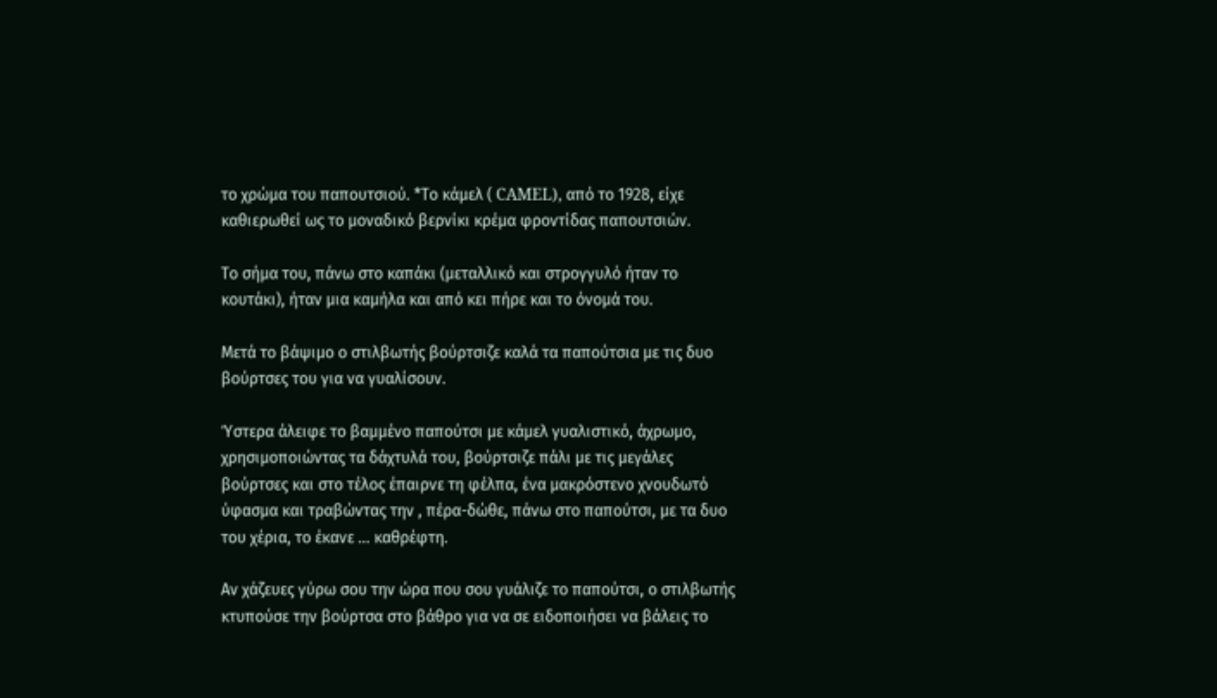το χρώμα του παπουτσιού. *Το κάμελ ( CAMEL), από το 1928, είχε καθιερωθεί ως το μοναδικό βερνίκι κρέμα φροντίδας παπουτσιών.

Το σήμα του, πάνω στο καπάκι (μεταλλικό και στρογγυλό ήταν το κουτάκι), ήταν μια καμήλα και από κει πήρε και το όνομά του.

Μετά το βάψιμο ο στιλβωτής βούρτσιζε καλά τα παπούτσια με τις δυο βούρτσες του για να γυαλίσουν.

Ύστερα άλειφε το βαμμένο παπούτσι με κάμελ γυαλιστικό, άχρωμο, χρησιμοποιώντας τα δάχτυλά του, βούρτσιζε πάλι με τις μεγάλες βούρτσες και στο τέλος έπαιρνε τη φέλπα, ένα μακρόστενο χνουδωτό ύφασμα και τραβώντας την , πέρα-δώθε, πάνω στο παπούτσι, με τα δυο του χέρια, το έκανε … καθρέφτη.

Αν χάζευες γύρω σου την ώρα που σου γυάλιζε το παπούτσι, ο στιλβωτής κτυπούσε την βούρτσα στο βάθρο για να σε ειδοποιήσει να βάλεις το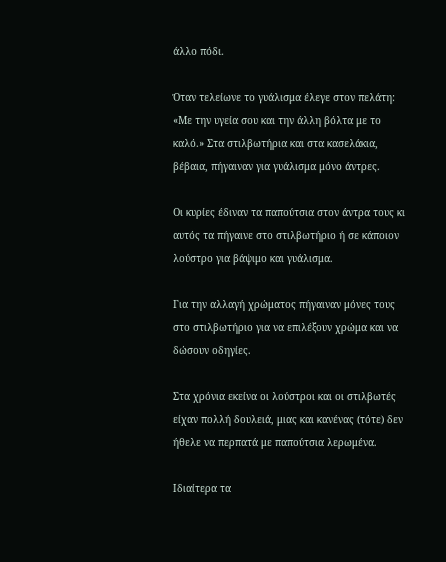άλλο πόδι.

Όταν τελείωνε το γυάλισμα έλεγε στον πελάτη: «Με την υγεία σου και την άλλη βόλτα με το καλό.» Στα στιλβωτήρια και στα κασελάκια, βέβαια, πήγαιναν για γυάλισμα μόνο άντρες.

Οι κυρίες έδιναν τα παπούτσια στον άντρα τους κι αυτός τα πήγαινε στο στιλβωτήριο ή σε κάποιον λούστρο για βάψιμο και γυάλισμα.

Για την αλλαγή χρώματος πήγαιναν μόνες τους στο στιλβωτήριο για να επιλέξουν χρώμα και να δώσουν οδηγίες.

Στα χρόνια εκείνα οι λούστροι και οι στιλβωτές είχαν πολλή δουλειά, μιας και κανένας (τότε) δεν ήθελε να περπατά με παπούτσια λερωμένα.

Ιδιαίτερα τα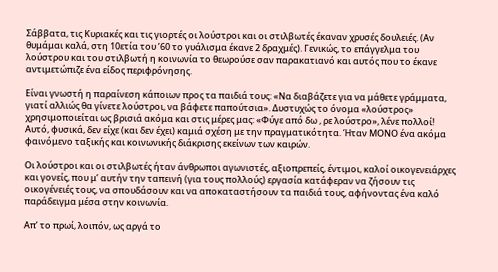Σάββατα, τις Κυριακές και τις γιορτές οι λούστροι και οι στιλβωτές έκαναν χρυσές δουλειές. (Αν θυμάμαι καλά, στη 10ετία του ’60 το γυάλισμα έκανε 2 δραχμές). Γενικώς, το επάγγελμα του λούστρου και του στιλβωτή η κοινωνία το θεωρούσε σαν παρακατιανό και αυτός που το έκανε αντιμετώπιζε ένα είδος περιφρόνησης.

Είναι γνωστή η παραίνεση κάποιων προς τα παιδιά τους: «Να διαβάζετε για να μάθετε γράμματα, γιατί αλλιώς θα γίνετε λούστροι, να βάφετε παπούτσια». Δυστυχώς το όνομα «λούστρος» χρησιμοποιείται ως βρισιά ακόμα και στις μέρες μας: «Φύγε από δω , ρε λούστρο», λένε πολλοί! Αυτό, φυσικά, δεν είχε (και δεν έχει) καμιά σχέση με την πραγματικότητα. Ήταν ΜΟΝΟ ένα ακόμα φαινόμενο ταξικής και κοινωνικής διάκρισης εκείνων των καιρών.

Οι λούστροι και οι στιλβωτές ήταν άνθρωποι αγωνιστές, αξιοπρεπείς, έντιμοι, καλοί οικογενειάρχες και γονείς, που μ’ αυτήν την ταπεινή (για τους πολλούς) εργασία κατάφεραν να ζήσουν τις οικογένειές τους, να σπουδάσουν και να αποκαταστήσουν τα παιδιά τους, αφήνοντας ένα καλό παράδειγμα μέσα στην κοινωνία.

Απ’ το πρωί, λοιπόν, ως αργά το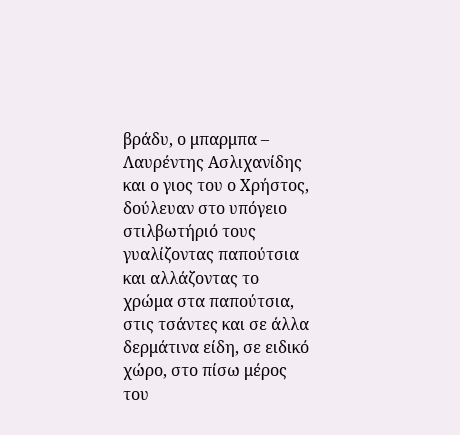βράδυ, ο μπαρμπα – Λαυρέντης Ασλιχανίδης και ο γιος του ο Χρήστος, δούλευαν στο υπόγειο στιλβωτήριό τους γυαλίζοντας παπούτσια και αλλάζοντας το χρώμα στα παπούτσια, στις τσάντες και σε άλλα δερμάτινα είδη, σε ειδικό χώρο, στο πίσω μέρος του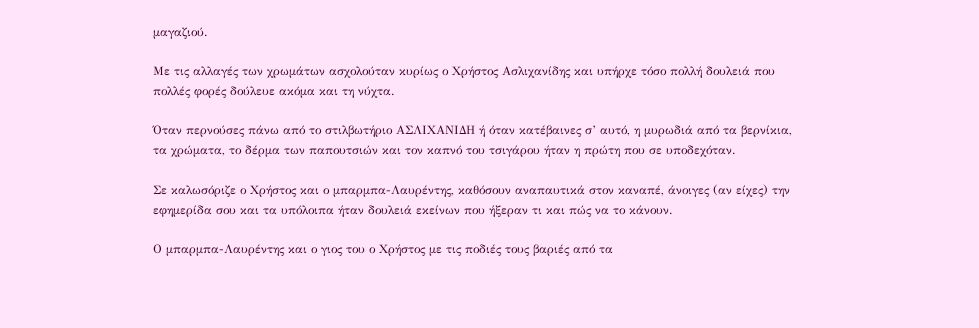μαγαζιού.

Με τις αλλαγές των χρωμάτων ασχολούταν κυρίως ο Χρήστος Ασλιχανίδης και υπήρχε τόσο πολλή δουλειά που πολλές φορές δούλευε ακόμα και τη νύχτα.

Όταν περνούσες πάνω από το στιλβωτήριο ΑΣΛΙΧΑΝΙΔΗ ή όταν κατέβαινες σ’ αυτό, η μυρωδιά από τα βερνίκια, τα χρώματα, το δέρμα των παπουτσιών και τον καπνό του τσιγάρου ήταν η πρώτη που σε υποδεχόταν.

Σε καλωσόριζε ο Χρήστος και ο μπαρμπα-Λαυρέντης, καθόσουν αναπαυτικά στον καναπέ, άνοιγες (αν είχες) την εφημερίδα σου και τα υπόλοιπα ήταν δουλειά εκείνων που ήξεραν τι και πώς να το κάνουν.

Ο μπαρμπα-Λαυρέντης και ο γιος του ο Χρήστος με τις ποδιές τους βαριές από τα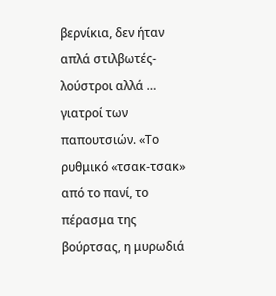βερνίκια, δεν ήταν απλά στιλβωτές-λούστροι αλλά … γιατροί των παπουτσιών. «Το ρυθμικό «τσακ-τσακ» από το πανί, το πέρασμα της βούρτσας, η μυρωδιά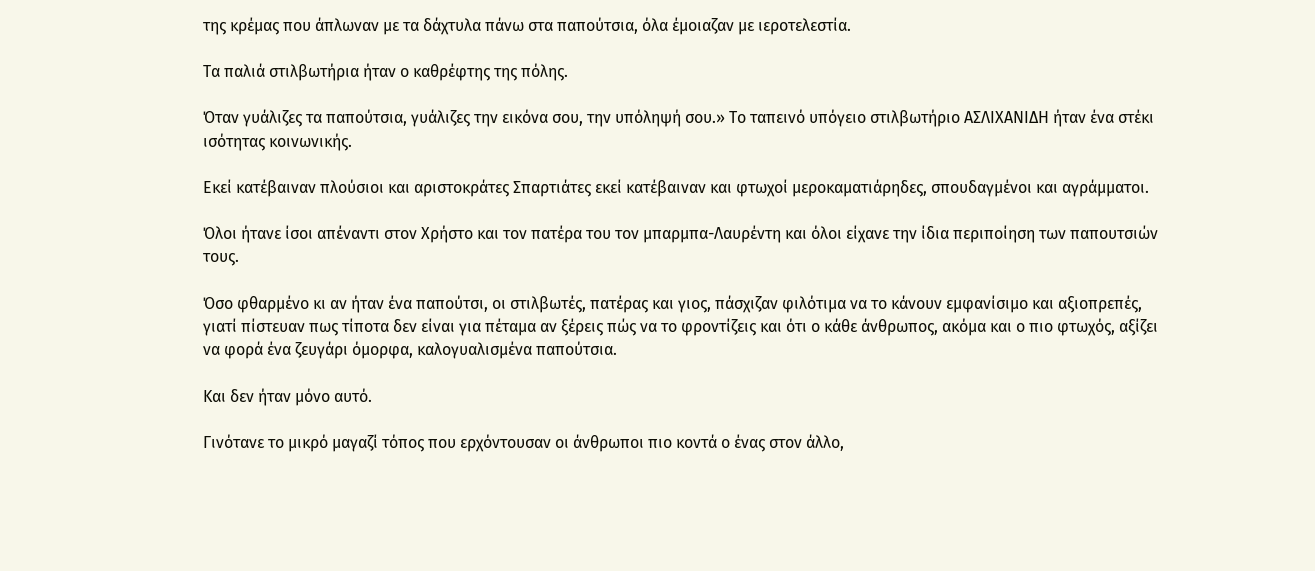της κρέμας που άπλωναν με τα δάχτυλα πάνω στα παπούτσια, όλα έμοιαζαν με ιεροτελεστία.

Τα παλιά στιλβωτήρια ήταν ο καθρέφτης της πόλης.

Όταν γυάλιζες τα παπούτσια, γυάλιζες την εικόνα σου, την υπόληψή σου.» Το ταπεινό υπόγειο στιλβωτήριο ΑΣΛΙΧΑΝΙΔΗ ήταν ένα στέκι ισότητας κοινωνικής.

Εκεί κατέβαιναν πλούσιοι και αριστοκράτες Σπαρτιάτες εκεί κατέβαιναν και φτωχοί μεροκαματιάρηδες, σπουδαγμένοι και αγράμματοι.

Όλοι ήτανε ίσοι απέναντι στον Χρήστο και τον πατέρα του τον μπαρμπα-Λαυρέντη και όλοι είχανε την ίδια περιποίηση των παπουτσιών τους.

Όσο φθαρμένο κι αν ήταν ένα παπούτσι, οι στιλβωτές, πατέρας και γιος, πάσχιζαν φιλότιμα να το κάνουν εμφανίσιμο και αξιοπρεπές, γιατί πίστευαν πως τίποτα δεν είναι για πέταμα αν ξέρεις πώς να το φροντίζεις και ότι ο κάθε άνθρωπος, ακόμα και ο πιο φτωχός, αξίζει να φορά ένα ζευγάρι όμορφα, καλογυαλισμένα παπούτσια.

Και δεν ήταν μόνο αυτό.

Γινότανε το μικρό μαγαζί τόπος που ερχόντουσαν οι άνθρωποι πιο κοντά ο ένας στον άλλο,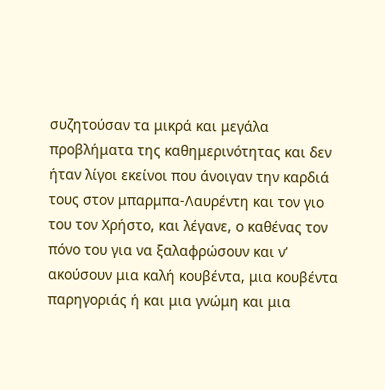συζητούσαν τα μικρά και μεγάλα προβλήματα της καθημερινότητας και δεν ήταν λίγοι εκείνοι που άνοιγαν την καρδιά τους στον μπαρμπα-Λαυρέντη και τον γιο του τον Χρήστο, και λέγανε, ο καθένας τον πόνο του για να ξαλαφρώσουν και ν’ ακούσουν μια καλή κουβέντα, μια κουβέντα παρηγοριάς ή και μια γνώμη και μια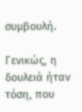συμβουλή.

Γενικώς, η δουλειά ήταν τόση, που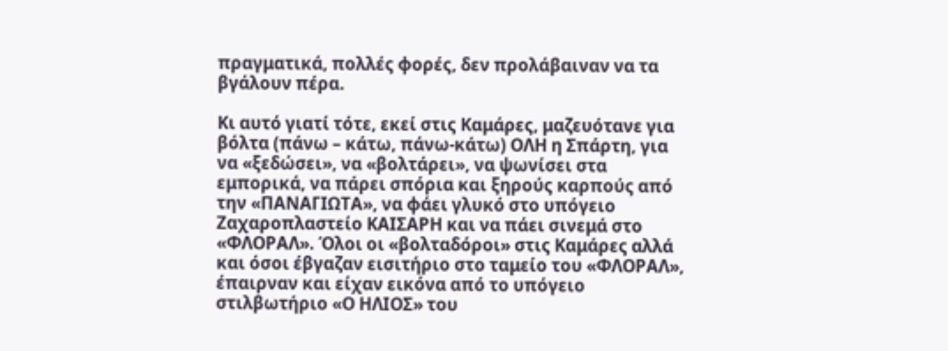πραγματικά, πολλές φορές, δεν προλάβαιναν να τα βγάλουν πέρα.

Κι αυτό γιατί τότε, εκεί στις Καμάρες, μαζευότανε για βόλτα (πάνω – κάτω, πάνω-κάτω) ΟΛΗ η Σπάρτη, για να «ξεδώσει», να «βολτάρει», να ψωνίσει στα εμπορικά, να πάρει σπόρια και ξηρούς καρπούς από την «ΠΑΝΑΓΙΩΤΑ», να φάει γλυκό στο υπόγειο Ζαχαροπλαστείο ΚΑΙΣΑΡΗ και να πάει σινεμά στο «ΦΛΟΡΑΛ». Όλοι οι «βολταδόροι» στις Καμάρες αλλά και όσοι έβγαζαν εισιτήριο στο ταμείο του «ΦΛΟΡΑΛ», έπαιρναν και είχαν εικόνα από το υπόγειο στιλβωτήριο «Ο ΗΛΙΟΣ» του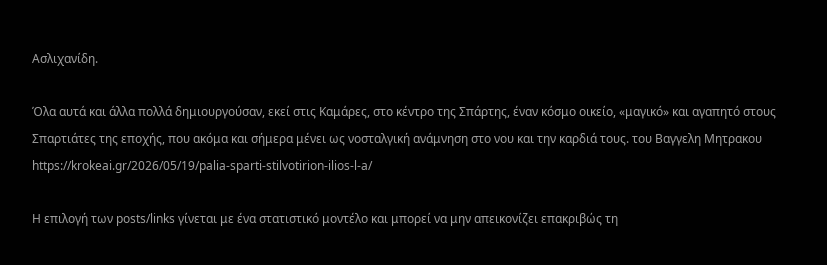Ασλιχανίδη.

Όλα αυτά και άλλα πολλά δημιουργούσαν, εκεί στις Καμάρες, στο κέντρο της Σπάρτης, έναν κόσμο οικείο, «μαγικό» και αγαπητό στους Σπαρτιάτες της εποχής, που ακόμα και σήμερα μένει ως νοσταλγική ανάμνηση στο νου και την καρδιά τους. του Βαγγελη Μητρακου https://krokeai.gr/2026/05/19/palia-sparti-stilvotirion-ilios-l-a/

Η επιλογή των posts/links γίνεται με ένα στατιστικό μοντέλο και μπορεί να μην απεικονίζει επακριβώς τη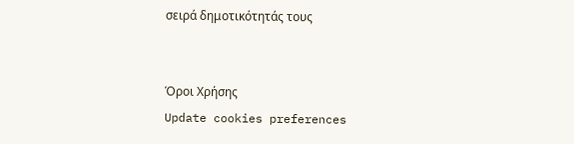σειρά δημοτικότητάς τους


Όροι Χρήσης
Update cookies preferences